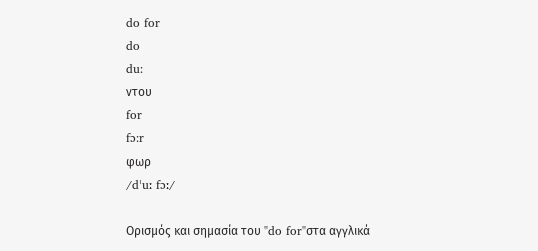do for
do
du:
ντου
for
fɔ:r
φωρ
/dˈuː fɔː/

Ορισμός και σημασία του "do for"στα αγγλικά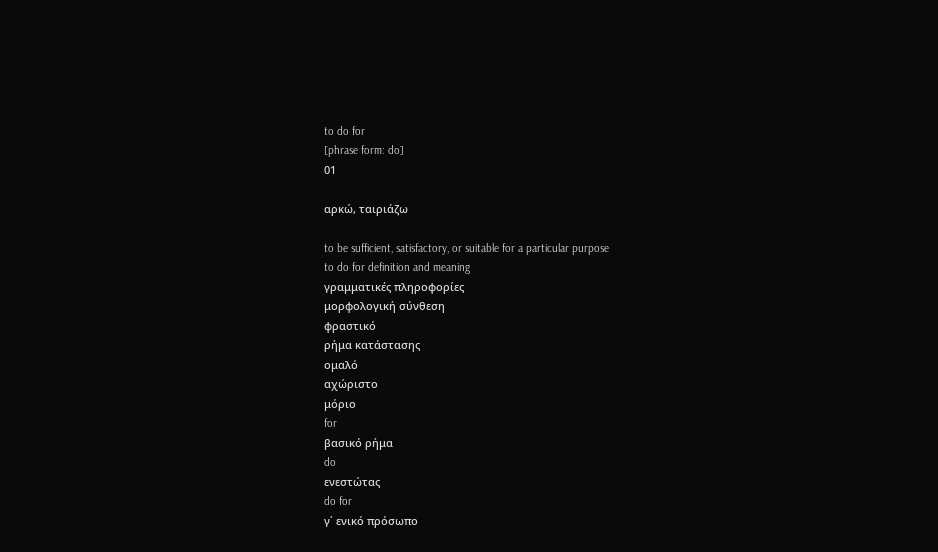to do for
[phrase form: do]
01

αρκώ, ταιριάζω

to be sufficient, satisfactory, or suitable for a particular purpose
to do for definition and meaning
γραμματικές πληροφορίες
μορφολογική σύνθεση
φραστικό
ρήμα κατάστασης
ομαλό
αχώριστο
μόριο
for
βασικό ρήμα
do
ενεστώτας
do for
γ΄ ενικό πρόσωπο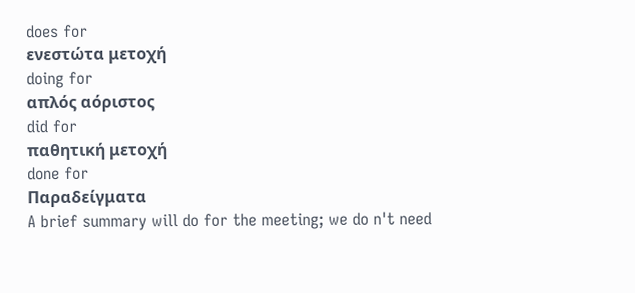does for
ενεστώτα μετοχή
doing for
απλός αόριστος
did for
παθητική μετοχή
done for
Παραδείγματα
A brief summary will do for the meeting; we do n't need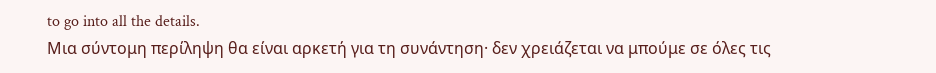to go into all the details.
Μια σύντομη περίληψη θα είναι αρκετή για τη συνάντηση· δεν χρειάζεται να μπούμε σε όλες τις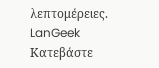λεπτομέρειες.
LanGeek
Κατεβάστε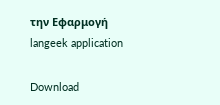την Εφαρμογή
langeek application

Download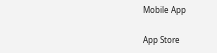Mobile App

App Store